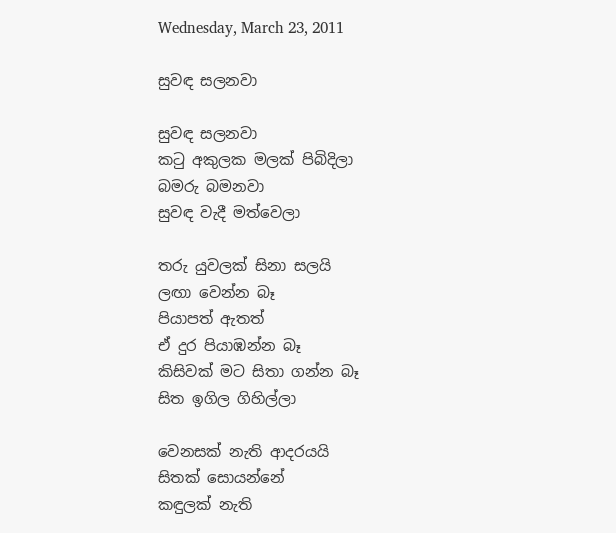Wednesday, March 23, 2011

සුවඳ සලනවා

සුවඳ සලනවා
කටු අකුලක මලක් පිබිදිලා
බමරු බමනවා
සුවඳ වැදී මත්වෙලා

තරු යුවලක් සිනා සලයි
ලඟා වෙන්න බෑ
පියාපත් ඇතත්
ඒ දුර පියාඹන්න බෑ
කිසිවක් මට සිතා ගන්න බෑ
සිත ඉගිල ගිහිල්ලා

වෙනසක් නැති ආදරයයි
සිතක් සොයන්නේ
කඳුලක් නැති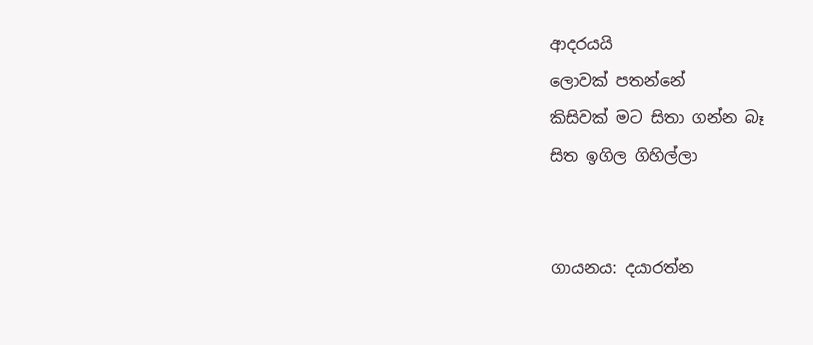ආදරයයි
ලොවක් පතන්නේ
කිසිවක් මට සිතා ගන්න බෑ
සිත ඉගිල ගිහිල්ලා


ගායනය: දයාරත්න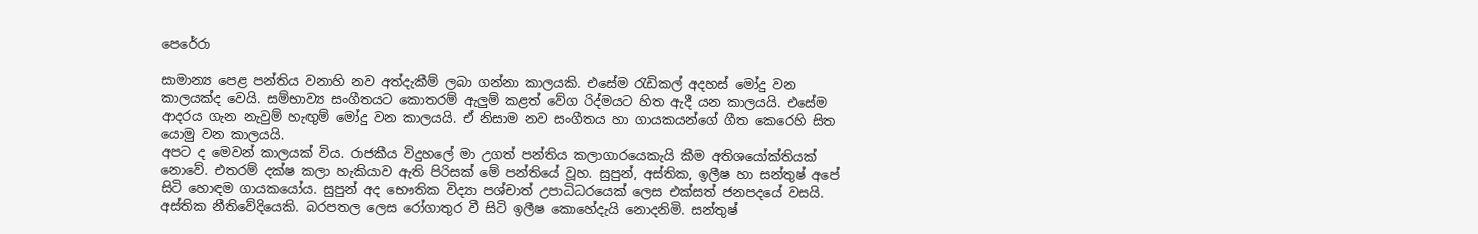පෙරේරා

සාමාන්‍ය පෙළ පන්තිය වනාහි නව අත්දැකීම් ලබා ගන්නා කාලයකි. එසේම රැඩිකල් අදහස් මෝදු වන කාලයක්ද වෙයි. සම්භාව්‍ය සංගීතයට කොතරම් ඇලුම් කළත් වේග රිද්මයට හිත ඇදී යන කාලයයි. එසේම ආදරය ගැන නැවුම් හැඟුම් මෝදු වන කාලයයි. ඒ නිසාම නව සංගීතය හා ගායකයන්ගේ ගීත කෙරෙහි සිත යොමු වන කාලයයි.
අපට ද මෙවන් කාලයක් විය. රාජකීය විදුහලේ මා උගත් පන්තිය කලාගාරයෙකැයි කීම අතිශයෝක්තියක් නොවේ. එතරම් දක්ෂ කලා හැකියාව ඇති පිරිසක් මේ පන්තියේ වූහ. සුපුන්, අස්තික, ඉලීෂ හා සන්තුෂ් අපේ සිටි හොඳම ගායකයෝය. සුපුන් අද භෞතික විද්‍යා පශ්චාත් උපාධිධරයෙක් ලෙස එක්සත් ජනපදයේ වසයි. අස්තික නීතිවේදියෙකි. බරපතල ලෙස රෝගාතුර වී සිටි ඉලීෂ කොහේදැයි නොදනිමි. සන්තුෂ්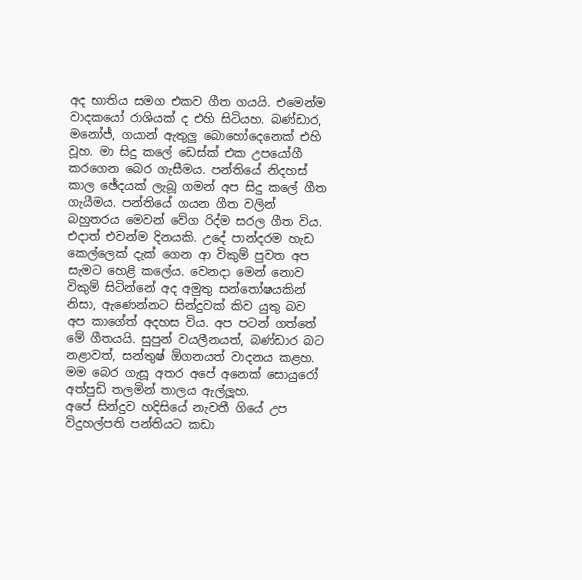අද භාතිය සමග එකව ගීත ගයයි. එමෙන්ම වාදකයෝ රාශියක් ද එහි සිටියහ. බණ්ඩාර, මනෝජ්, ගයාන් ඇතුලු බොහෝදෙනෙක් එහි වූහ. මා සිදු කලේ ඩෙස්ක් එක උපයෝගී කරගෙන බෙර ගැසීමය. පන්තියේ නිදහස් කාල ඡේදයක් ලැබූ ගමන් අප සිදු කලේ ගීත ගැයීමය. පන්තියේ ගයන ගීත වලින් බහුතරය මෙවන් වේග රිද්ම සරල ගීත විය.
එදාත් එවන්ම දිනයකි. උදේ පාන්දරම හැඩ කෙල්ලෙක් දැක් ගෙන ආ විකුම් පුවත අප සැමට හෙළි කලේය. වෙනදා මෙන් නොව විකුම් සිටින්නේ අද අමුතු සන්තෝෂයකින් නිසා, ඇණෙන්නට සින්දුවක් කිව යුතු බව අප කාගේත් අදහස විය. අප පටන් ගත්තේ මේ ගීතයයි. සුපුන් වයලීනයත්, බණ්ඩාර බට නළාවත්, සන්තුෂ් ඕගනයත් වාදනය කළහ. මම බෙර ගැසූ අතර අපේ අනෙක් සොයුරෝ අත්පුඩි තලමින් තාලය ඇල්ලූහ.
අපේ සින්දුව හදිසියේ නැවතී ගියේ උප විදුහල්පති පන්තියට කඩා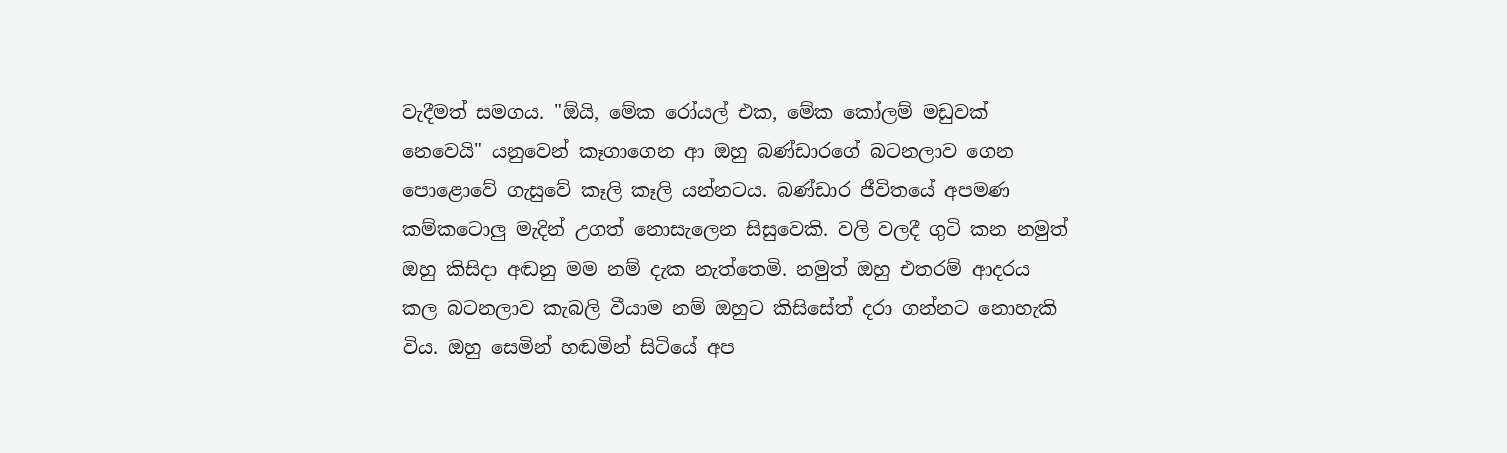වැදීමත් සමගය. "ඕයි, මේක රෝයල් එක, මේක කෝලම් මඩුවක් නෙවෙයි" යනුවෙන් කෑගාගෙන ආ ඔහු බණ්ඩාරගේ බටනලාව ගෙන පොළොවේ ගැසුවේ කෑලි කෑලි යන්නටය. බණ්ඩාර ජීවිතයේ අපමණ කම්කටොලු මැදින් උගත් නොසැලෙන සිසුවෙකි. වලි වලදී ගුටි කන නමුත් ඔහු කිසිදා අඬනු මම නම් දැක නැත්තෙමි. නමුත් ඔහු එතරම් ආදරය කල බටනලාව කැබලි වීයාම නම් ඔහුට කිසිසේත් දරා ගන්නට නොහැකි විය. ඔහු සෙමින් හඬමින් සිටියේ අප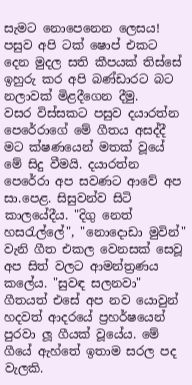සැමට නොපෙනෙන ලෙසය! පසුව අපි ටක් ෂොප් එකට දෙන මුදල සති කීපයක් තිස්සේ ඉහුරු කර අපි බණ්ඩාරට බට නලාවක් මිළදීගෙන දීමු.
වසර විස්සකට පසුව දයාරත්න පෙරේරාගේ මේ ගීතය අසද්දී මට ක්ෂණයෙන් මතක් වූයේ මේ සිදු වීමයි. දයාරත්න පෙරේරා අප සවණට ආවේ අප සා.පෙළ. සිසුවන්ව සිටි කාලයේදීය. "දිගු නෙත් හසරැල්ලේ", "නොදොඩා මුවින්" වැනි ගීත එකල වෙනසක් සෙවූ අප සිත් වලට ආමන්ත්‍රණය කලේය. "සුවඳ සලනවා" ගීතයත් එසේ අප නව යොවුන් හදවත් ආදරයේ ප්‍රහර්ෂයෙන් පුරවා ලූ ගීයක් වූයේය. මේ ගීයේ ඇහ්තේ ඉතාම සරල පද වැලකි.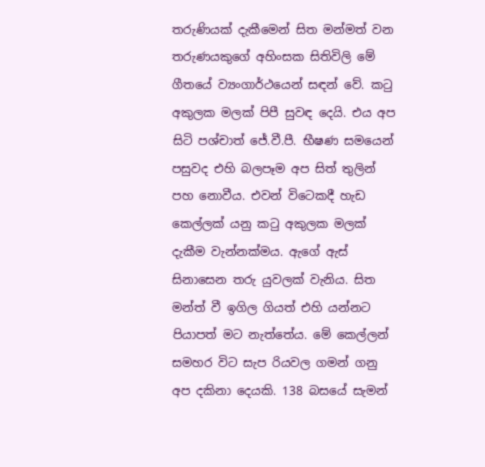තරුණියක් දැකීමෙන් සිත මන්මත් වන තරුණයකුගේ අහිංසක සිතිවිලි මේ ගීතයේ ව්‍යංගාර්ථයෙන් සඳන් වේ. කටු අකුලක මලක් පිපී සුවඳ දෙයි. එය අප සිටි පශ්චාත් ජේ.වී.පී. භීෂණ සමයෙන් පසුවද එහි බලපෑම අප සිත් තුලින් පහ නොවීය. එවන් විටෙකදී හැඩ කෙල්ලක් යනු කටු අකුලක මලක් දැකීම වැන්නක්මය. ඇගේ ඇස් සිනාසෙන තරු යුවලක් වැනිය. සිත මන්ත් වී ඉගිල ගියත් එහි යන්නට පියාපත් මට නැත්තේය. මේ කෙල්ලන් සමහර විට සැප රියවල ගමන් ගනු අප දකිනා දෙයකි. 138 බසයේ සැමන්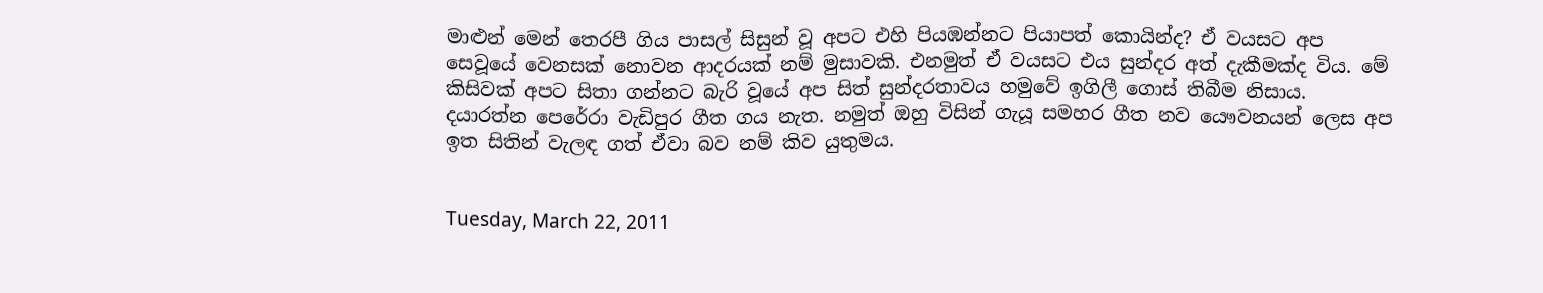මාළුන් මෙන් තෙරපී ගිය පාසල් සිසුන් වූ අපට එහි පියඹන්නට පියාපත් කොයින්ද? ඒ වයසට අප සෙවූයේ වෙනසක් නොවන ආදරයක් නම් මුසාවකි. එනමුත් ඒ වයසට එය සුන්දර අත් දැකීමක්ද විය. මේ කිසිවක් අපට සිතා ගන්නට බැරි වූයේ අප සිත් සුන්දරතාවය හමුවේ ඉගිලී ගොස් තිබීම නිසාය.
දයාරත්න පෙරේරා වැඩිපුර ගීත ගය නැත. නමුත් ඔහු විසින් ගැයූ සමහර ගීත නව යෞවනයන් ලෙස අප ඉත සිතින් වැලඳ ගත් ඒවා බව නම් කිව යුතුමය.


Tuesday, March 22, 2011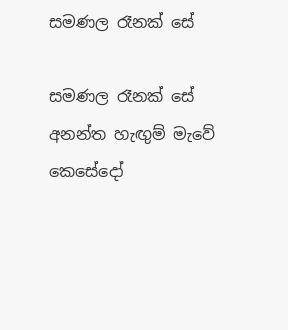සමණල රෑනක් සේ

සමණල රෑනක් සේ
අනන්ත හැඟුම් මැවේ
කෙසේදෝ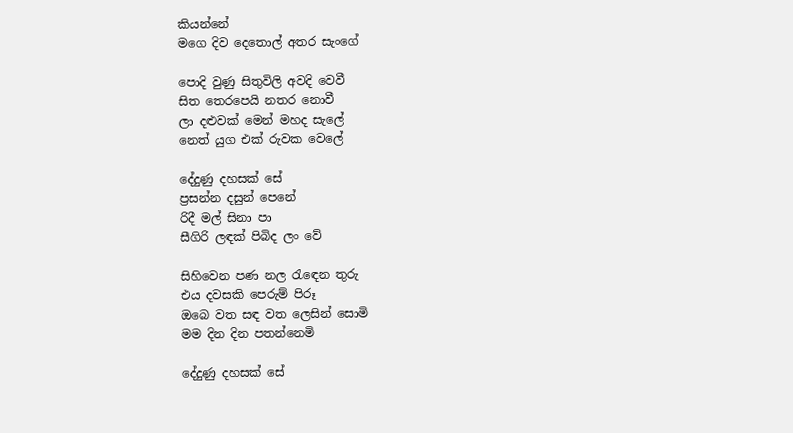කියන්නේ
මගෙ දිව දෙතොල් අතර සැංගේ

පොදි වුණු සිතුවිලි අවදි වෙවී
සිත තෙරපෙයි නතර නොවී
ලා දළුවක් මෙන් මහද සැලේ
නෙත් යුග එක් රුවක වෙලේ

දේදුණු දහසක් සේ
ප්‍රසන්න දසුන් පෙනේ
රිදී මල් සිනා පා
සීගිරි ලඳක් පිබිද ලං වේ

සිහිවෙන පණ නල රැඳෙන තුරු
එය දවසකි පෙරුම් පිරූ
ඔබෙ වත සඳ වත ලෙසින් සොමි
මම දින දින පතන්නෙමි

දේදුණු දහසක් සේ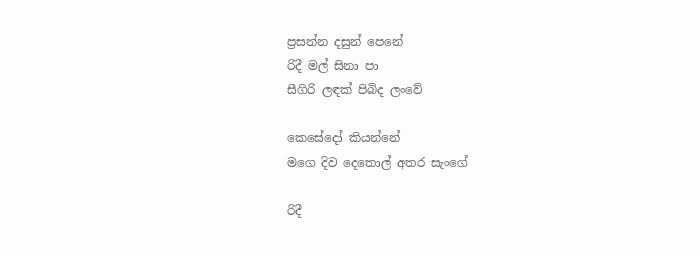ප්‍රසන්න දසුන් පෙනේ
රිදී මල් සිනා පා
සීගිරි ලඳක් පිබිද ලංවේ

කෙසේදෝ කියන්නේ
මගෙ දිව දෙතොල් අතර සැංගේ

රිදී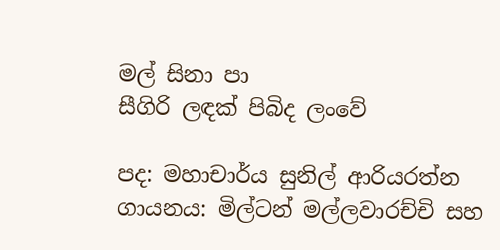මල් සිනා පා
සීගිරි ලඳක් පිබිද ලංවේ

පද: මහාචාර්ය සුනිල් ආරියරත්න
ගායනය: මිල්ටන් මල්ලවාරච්චි සහ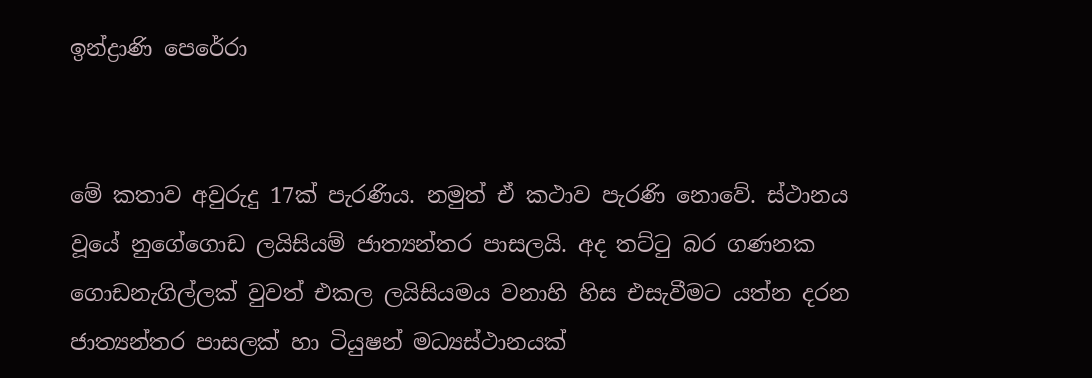ඉන්ද්‍රාණි පෙරේරා


මේ කතාව අවුරුදු 17ක් පැරණිය. නමුත් ඒ කථාව පැරණි නොවේ. ස්ථානය වූයේ නුගේගොඩ ලයිසියම් ජාත්‍යන්තර පාසලයි. අද තට්ටු බර ගණනක ගොඩනැගිල්ලක් වුවත් එකල ලයිසියමය වනාහි හිස එසැවීමට යත්න දරන ජාත්‍යන්තර පාසලක් හා ටියුෂන් මධ්‍යස්ථානයක්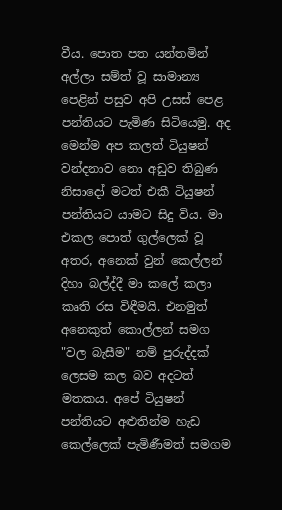වීය. පොත පත යන්තමින් අල්ලා සම්ත් වූ සාමාන්‍ය පෙළින් පසුව අපි උසස් පෙළ පන්තියට පැමිණ සිටියෙමු. අද මෙන්ම අප කලත් ටියුෂන් වන්දනාව නො අඩුව තිබුණ නිසාදෝ මටත් එකී ටියුෂන් පන්තියට යාමට සිදු විය. මා එකල පොත් ගුල්ලෙක් වූ අතර, අනෙක් වුන් කෙල්ලන් දිහා බල්ද්දී මා කලේ කලා කෘති රස විඳීමයි. එනමුත් අනෙකුත් කොල්ලන් සමග "වල බැසීම" නම් පුරුද්දක් ලෙසම කල බව අදටත් මතකය. අපේ ටියුෂන් පන්තියට අළුතින්ම හැඩ කෙල්ලෙක් පැමිණීමත් සමගම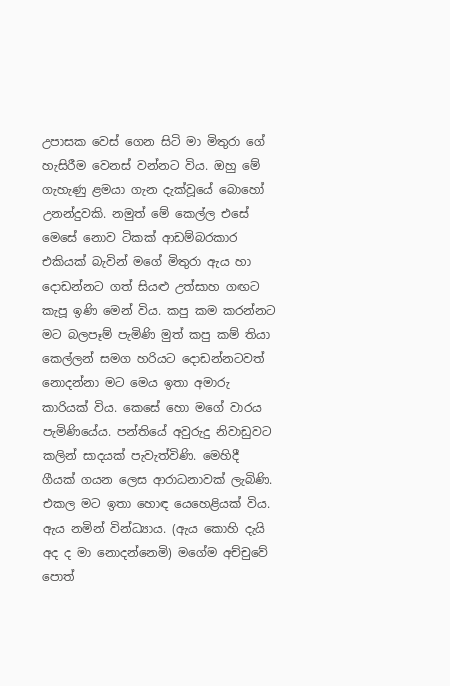උපාසක වෙස් ගෙන සිටි මා මිතුරා ගේ හැසිරීම වෙනස් වන්නට විය. ඔහු මේ ගැහැණු ළමයා ගැන දැක්වූයේ බොහෝ උනන්දුවකි. නමුත් මේ කෙල්ල එසේ මෙසේ නොව ටිකක් ආඩම්බරකාර එකියක් බැවින් මගේ මිතුරා ඇය හා දොඩන්නට ගත් සියළු උත්සාහ ගඟට කැපූ ඉණි මෙන් විය. කපු කම කරන්නට මට බලපෑම් පැමිණි මුත් කපු කම් තියා කෙල්ලන් සමග හරියට දොඩන්නටවත් නොදන්නා මට මෙය ඉතා අමාරු කාරියක් විය. කෙසේ හො මගේ වාරය පැමිණියේය. පන්තියේ අවුරුදු නිවාඩුවට කලින් සාදයක් පැවැත්විණි. මෙහිදී ගීයක් ගයන ලෙස ආරාධනාවක් ලැබිණි. එකල මට ඉතා හොඳ යෙහෙළියක් විය. ඇය නමින් වින්ධ්‍යාය. (ඇය කොහි දැයි අද ද මා නොදන්නෙමි) මගේම අච්චුවේ පොත්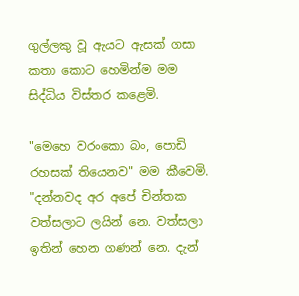ගුල්ලකු වූ ඇයට ඇසක් ගසා කතා කොට හෙමින්ම මම සිද්ධිය විස්තර කළෙමි.

"මෙහෙ වරංකො බං, පොඩි රහසක් තියෙනව" මම කීවෙමි.
"දන්නවද අර අපේ චින්තක වත්සලාට ලයින් නෙ. වත්සලා ඉතින් හෙන ගණන් නෙ. දැන්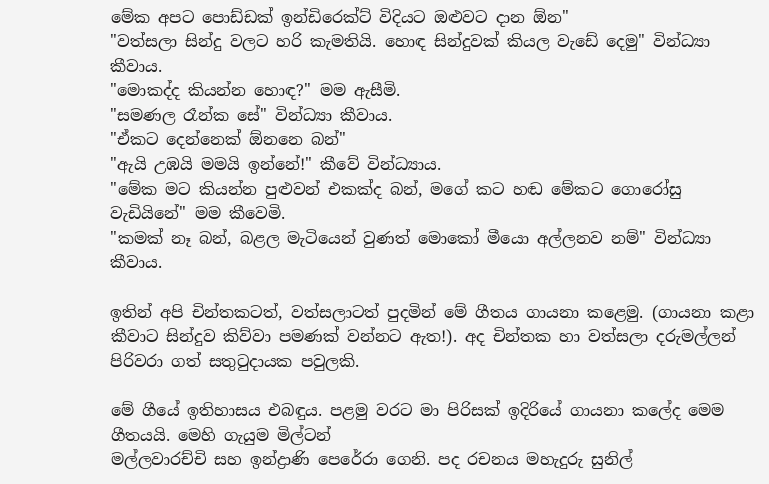මේක අපට පොඩ්ඩක් ඉන්ඩිරෙක්ට් විදියට ඔළුවට දාන ඕන"
"වත්සලා සින්දු වලට හරි කැමතියි. හොඳ සින්දුවක් කියල වැඩේ දෙමු" වින්ධ්‍යා කීවාය.
"මොකද්ද කියන්න හොඳ?" මම ඇසීමි.
"සමණල රෑන්ක සේ" වින්ධ්‍යා කීවාය.
"ඒකට දෙන්නෙක් ඕනනෙ බන්"
"ඇයි උඹයි මමයි ඉන්නේ!" කීවේ වින්ධ්‍යාය.
"මේක මට කියන්න පුළුවන් එකක්ද බන්, මගේ කට හඬ මේකට ගොරෝසු වැඩියිනේ" මම කීවෙමි.
"කමක් නෑ බන්, බළල මැටියෙන් වුණත් මොකෝ මීයො අල්ලනව නම්" වින්ධ්‍යා කීවාය.

ඉතින් අපි චින්තකටත්, වත්සලාටත් පුදමින් මේ ගීතය ගායනා කළෙමු. (ගායනා කළා කීවාට සින්දුව කිව්වා පමණක් වන්නට ඇත!). අද චින්තක හා වත්සලා දරුමල්ලන් පිරිවරා ගත් සතුටුදායක පවුලකි.

මේ ගීයේ ඉතිහාසය එබඳුය. පළමු වරට මා පිරිසක් ඉදිරියේ ගායනා කලේද මෙම ගීතයයි. මෙහි ගැයුම මිල්ටන්
මල්ලවාරච්චි සහ ඉන්ද්‍රාණි පෙරේරා ගෙනි. පද රචනය මහැදුරු සුනිල්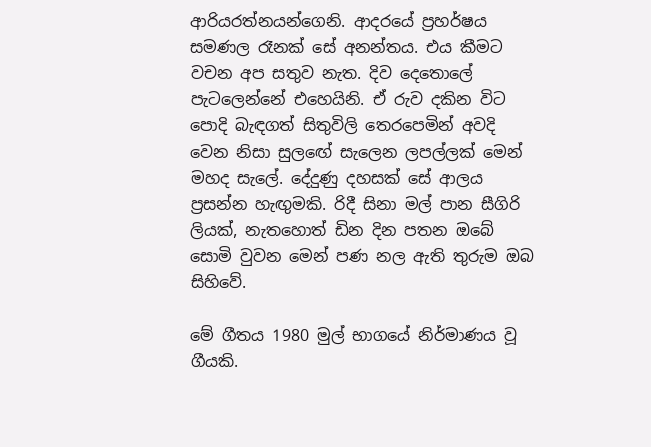ආරියරත්නයන්ගෙනි. ආදරයේ ප්‍රහර්ෂය සමණල රෑනක් සේ අනන්තය. එය කීමට වචන අප සතුව නැත. දිව දෙතොලේ පැටලෙන්නේ එහෙයිනි. ඒ රුව දකින විට පොදි බැඳගත් සිතුවිලි තෙරපෙමින් අවදි වෙන නිසා සුලඟේ සැලෙන ලපල්ලක් මෙන් මහද සැලේ. දේදුණු දහසක් සේ ආලය ප්‍රසන්න හැඟුමකි. රිදී සිනා මල් පාන සීගිරි ලියක්, නැතහොත් ඩින දින පතන ඔබේ සොමි වුවන මෙන් පණ නල ඇති තුරුම ඔබ සිහිවේ.

මේ ගීතය 1980 මුල් භාගයේ නිර්මාණය වූ ගීයකි.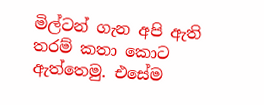මිල්ටන් ගැන අපි ඇති තරම් කතා කොට ඇත්තෙමු. එසේම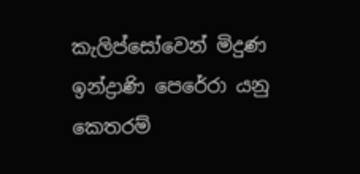කැලිප්සෝවෙන් මිදුණ ඉන්ද්‍රාණි පෙරේරා යනු කෙතරම්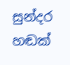සුන්දර හඬක්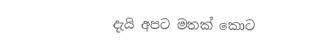දැයි අපට මතක් කොට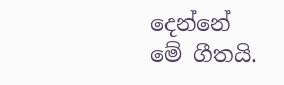දෙන්නේ මේ ගීතයි.